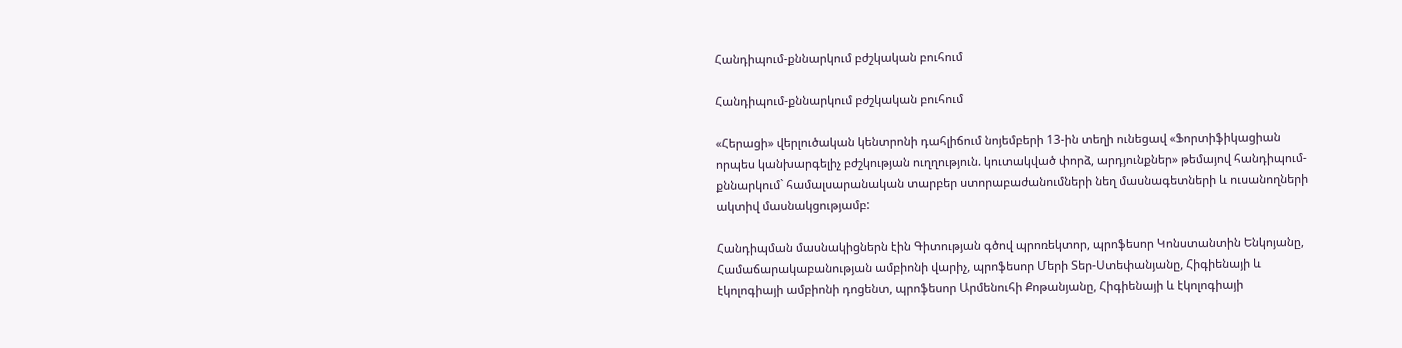Հանդիպում-քննարկում բժշկական բուհում

Հանդիպում-քննարկում բժշկական բուհում

«Հերացի» վերլուծական կենտրոնի դահլիճում նոյեմբերի 13-ին տեղի ունեցավ «Ֆորտիֆիկացիան որպես կանխարգելիչ բժշկության ուղղություն. կուտակված փորձ, արդյունքներ» թեմայով հանդիպում-քննարկում` համալսարանական տարբեր ստորաբաժանումների նեղ մասնագետների և ուսանողների ակտիվ մասնակցությամբ:

Հանդիպման մասնակիցներն էին Գիտության գծով պրոռեկտոր, պրոֆեսոր Կոնստանտին Ենկոյանը, Համաճարակաբանության ամբիոնի վարիչ, պրոֆեսոր Մերի Տեր-Ստեփանյանը, Հիգիենայի և էկոլոգիայի ամբիոնի դոցենտ, պրոֆեսոր Արմենուհի Քոթանյանը, Հիգիենայի և էկոլոգիայի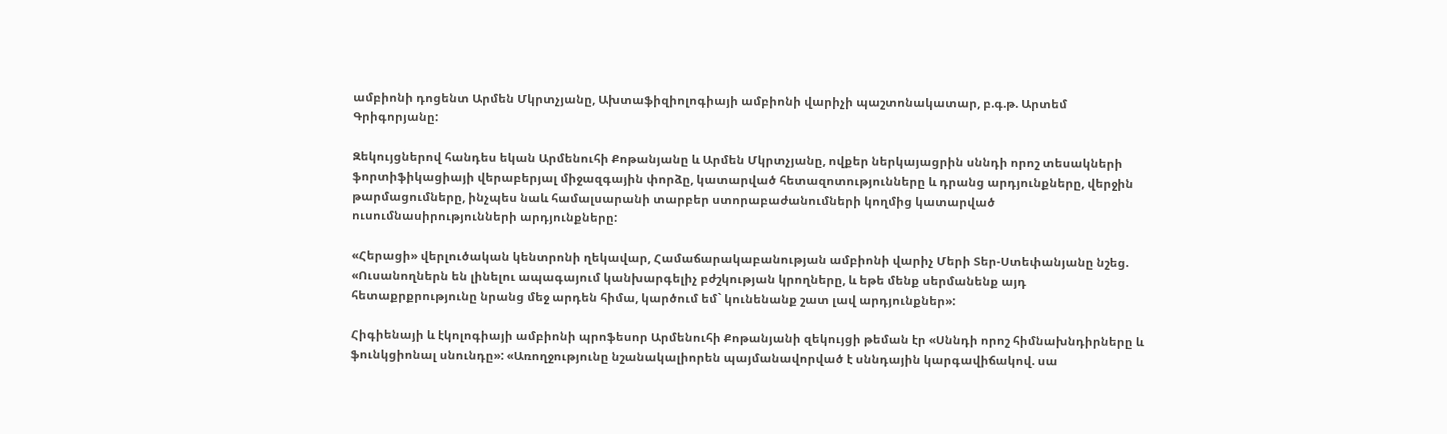ամբիոնի դոցենտ Արմեն Մկրտչյանը, Ախտաֆիզիոլոգիայի ամբիոնի վարիչի պաշտոնակատար, բ.գ.թ. Արտեմ Գրիգորյանը:

Զեկույցներով հանդես եկան Արմենուհի Քոթանյանը և Արմեն Մկրտչյանը, ովքեր ներկայացրին սննդի որոշ տեսակների ֆորտիֆիկացիայի վերաբերյալ միջազգային փորձը, կատարված հետազոտությունները և դրանց արդյունքները, վերջին թարմացումները, ինչպես նաև համալսարանի տարբեր ստորաբաժանումների կողմից կատարված ուսումնասիրությունների արդյունքները:

«Հերացի» վերլուծական կենտրոնի ղեկավար, Համաճարակաբանության ամբիոնի վարիչ Մերի Տեր-Ստեփանյանը նշեց. «Ուսանողներն են լինելու ապագայում կանխարգելիչ բժշկության կրողները, և եթե մենք սերմանենք այդ հետաքրքրությունը նրանց մեջ արդեն հիմա, կարծում եմ` կունենանք շատ լավ արդյունքներ»:

Հիգիենայի և էկոլոգիայի ամբիոնի պրոֆեսոր Արմենուհի Քոթանյանի զեկույցի թեման էր «Սննդի որոշ հիմնախնդիրները և ֆունկցիոնալ սնունդը»: «Առողջությունը նշանակալիորեն պայմանավորված է սննդային կարգավիճակով. սա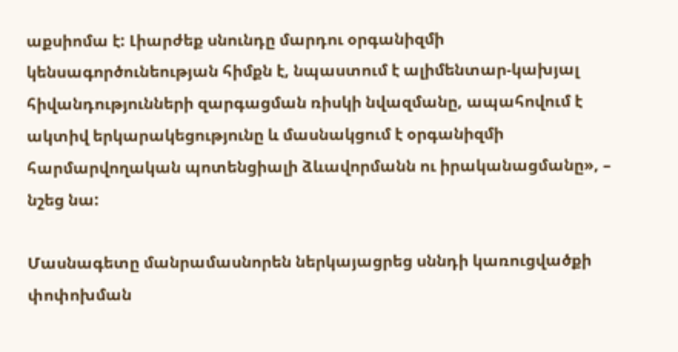աքսիոմա է: Լիարժեք սնունդը մարդու օրգանիզմի կենսագործունեության հիմքն է, նպաստում է ալիմենտար-կախյալ հիվանդությունների զարգացման ռիսկի նվազմանը, ապահովում է ակտիվ երկարակեցությունը և մասնակցում է օրգանիզմի հարմարվողական պոտենցիալի ձևավորմանն ու իրականացմանը», – նշեց նա:

Մասնագետը մանրամասնորեն ներկայացրեց սննդի կառուցվածքի փոփոխման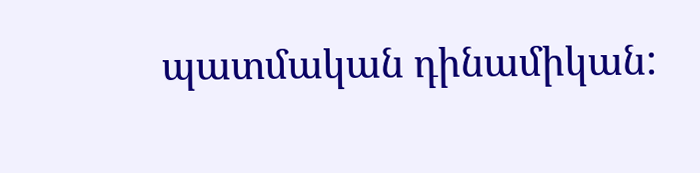պատմական դինամիկան: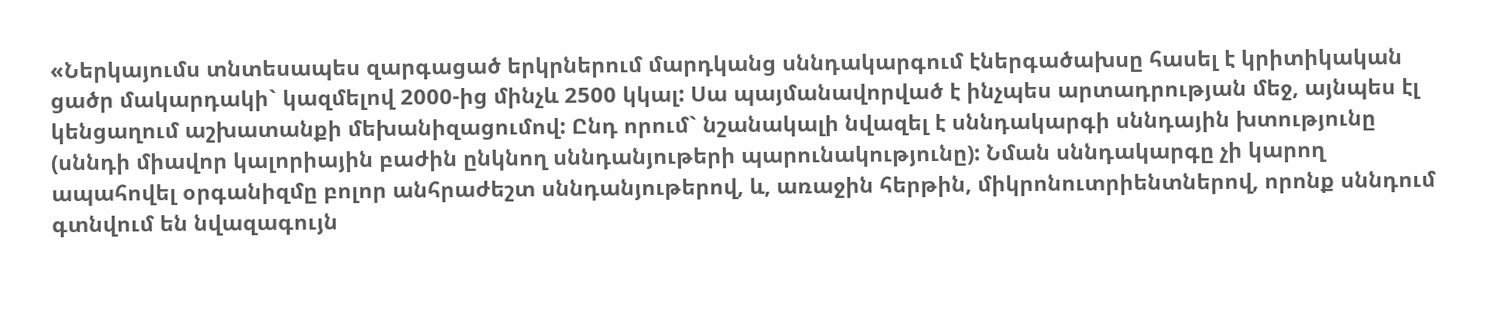«Ներկայումս տնտեսապես զարգացած երկրներում մարդկանց սննդակարգում էներգածախսը հասել է կրիտիկական ցածր մակարդակի` կազմելով 2000-ից մինչև 2500 կկալ: Սա պայմանավորված է ինչպես արտադրության մեջ, այնպես էլ կենցաղում աշխատանքի մեխանիզացումով: Ընդ որում` նշանակալի նվազել է սննդակարգի սննդային խտությունը (սննդի միավոր կալորիային բաժին ընկնող սննդանյութերի պարունակությունը): Նման սննդակարգը չի կարող ապահովել օրգանիզմը բոլոր անհրաժեշտ սննդանյութերով, և, առաջին հերթին, միկրոնուտրիենտներով, որոնք սննդում գտնվում են նվազագույն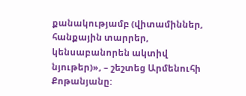քանակությամբ (վիտամիններ, հանքային տարրեր, կենսաբանորեն ակտիվ նյութեր)», – շեշտեց Արմենուհի Քոթանյանը: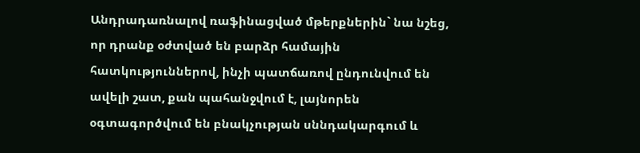Անդրադառնալով ռաֆինացված մթերքներին` նա նշեց, որ դրանք օժտված են բարձր համային հատկություններով, ինչի պատճառով ընդունվում են ավելի շատ, քան պահանջվում է, լայնորեն օգտագործվում են բնակչության սննդակարգում և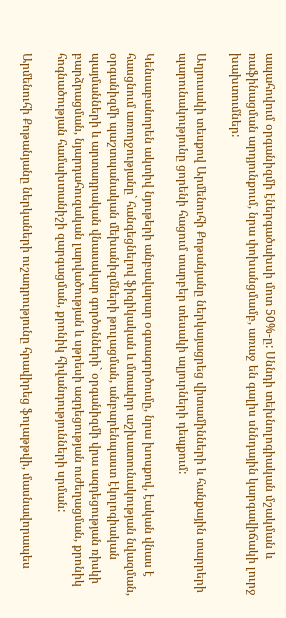ապահովում օրգանիզմի էներգածախսի մոտ 50%-ը: Սննդի տեխնոլոգիական մշակման և ռաֆինացման արդյունքում, նրա փոխանցմամբ, առաջ են գալիս սննդային կարգավիճակի լուրջ խախտումներ:

Աղյուսակի տեսքով Արմենուհի Քոթանյանը ներկայացրեց վիտամինների և հանքային տարրերի պարունակությունը ցորենի հացում տարբեր տեսակի ալյուրների դեպքում:

Կենսաբանորեն ակտիվ նյութերի անբավարար օգտագործումը, նրա խոսքով, էական վնաս է հասցնում առողջությանը` հանգեցնելով ֆիզիկական և մտավոր աշխատունակության նվազման, օրգանիզմի պաշտպանական մեխանիզմների թուլացման, անբարենպաստ էկոլոգիական պայմանների և արտադրական վնասակար գործոնների` օրգանիզմի վրա ազդեցության ռիսկի բարձրացման, նյարդահուզական լարվածության և սթրեսի ազդեցության ուժեղացման, քրոնիկ հոգնածության համախտանիշի զարգացման, քրոնիկ հիվանդությունների սրման:

Արմենուհի Քոթանյանը ներկաների ուշադրությունը հրավիրեց ֆոլաթթվի, մասնավորապես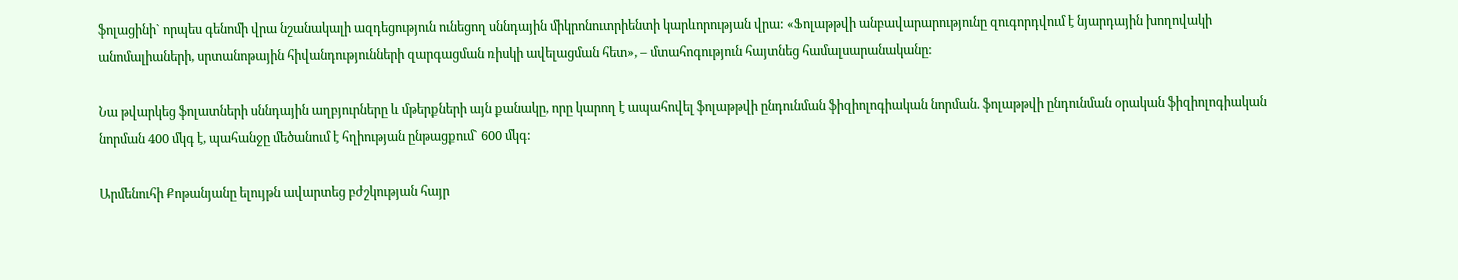ֆոլացինի` որպես գենոմի վրա նշանակալի ազդեցություն ունեցող սննդային միկրոնուտրիենտի կարևորության վրա: «Ֆոլաթթվի անբավարարությունը զուգորդվում է նյարդային խողովակի անոմալիաների, սրտանոթային հիվանդությունների զարգացման ռիսկի ավելացման հետ», – մտահոգություն հայտնեց համալսարանականը:

Նա թվարկեց ֆոլատների սննդային աղբյուրները և մթերքների այն քանակը, որը կարող է ապահովել ֆոլաթթվի ընդունման ֆիզիոլոգիական նորման. ֆոլաթթվի ընդունման օրական ֆիզիոլոգիական նորման 400 մկգ է, պահանջը մեծանում է հղիության ընթացքում` 600 մկգ:

Արմենուհի Քոթանյանը ելույթն ավարտեց բժշկության հայր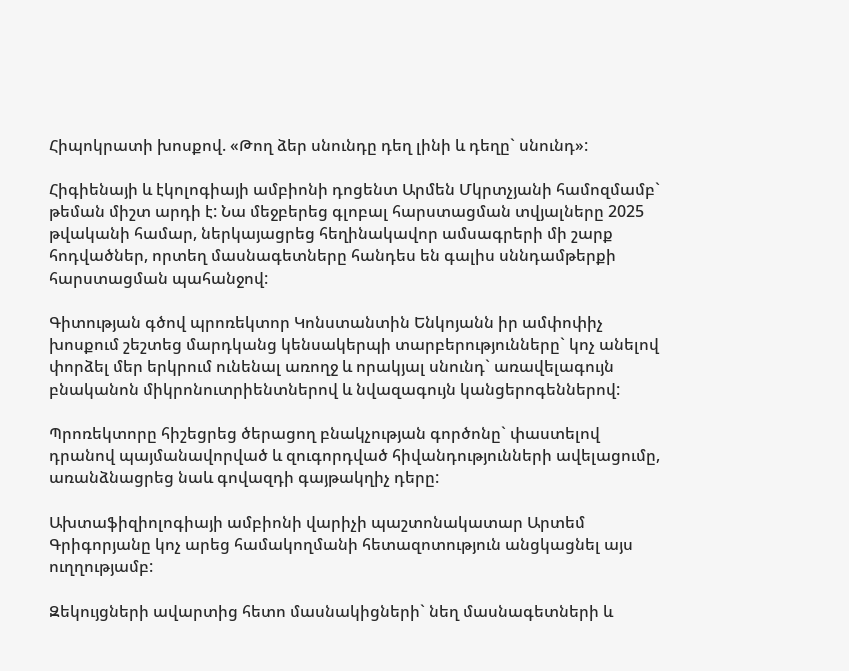Հիպոկրատի խոսքով. «Թող ձեր սնունդը դեղ լինի և դեղը` սնունդ»:

Հիգիենայի և էկոլոգիայի ամբիոնի դոցենտ Արմեն Մկրտչյանի համոզմամբ` թեման միշտ արդի է: Նա մեջբերեց գլոբալ հարստացման տվյալները 2025 թվականի համար, ներկայացրեց հեղինակավոր ամսագրերի մի շարք հոդվածներ, որտեղ մասնագետները հանդես են գալիս սննդամթերքի հարստացման պահանջով:

Գիտության գծով պրոռեկտոր Կոնստանտին Ենկոյանն իր ամփոփիչ խոսքում շեշտեց մարդկանց կենսակերպի տարբերությունները` կոչ անելով փորձել մեր երկրում ունենալ առողջ և որակյալ սնունդ` առավելագույն բնականոն միկրոնուտրիենտներով և նվազագույն կանցերոգեններով:

Պրոռեկտորը հիշեցրեց ծերացող բնակչության գործոնը` փաստելով դրանով պայմանավորված և զուգորդված հիվանդությունների ավելացումը, առանձնացրեց նաև գովազդի գայթակղիչ դերը:

Ախտաֆիզիոլոգիայի ամբիոնի վարիչի պաշտոնակատար Արտեմ Գրիգորյանը կոչ արեց համակողմանի հետազոտություն անցկացնել այս ուղղությամբ:

Զեկույցների ավարտից հետո մասնակիցների` նեղ մասնագետների և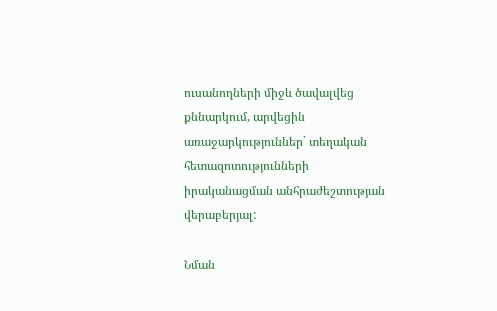ուսանողների միջև ծավալվեց քննարկում, արվեցին առաջարկություններ` տեղական հետազոտությունների իրականացման անհրաժեշտության վերաբերյալ:

Նման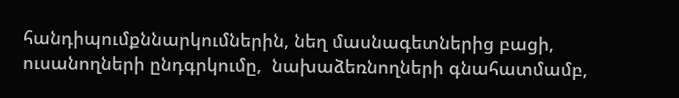հանդիպումքննարկումներին, նեղ մասնագետներից բացի, ուսանողների ընդգրկումը,  նախաձեռնողների գնահատմամբ,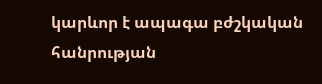կարևոր է ապագա բժշկական հանրության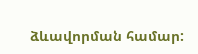ձևավորման համար: